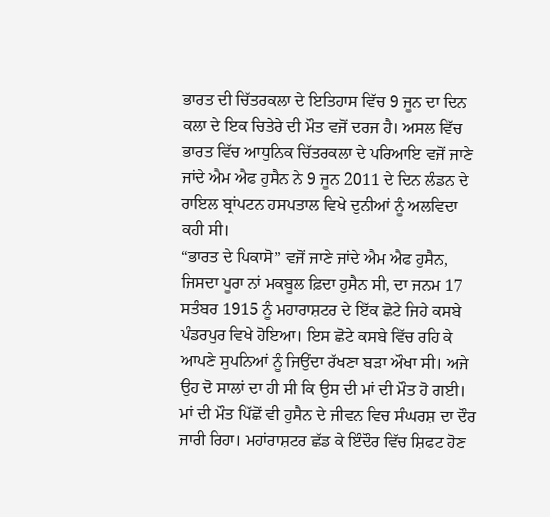ਭਾਰਤ ਦੀ ਚਿੱਤਰਕਲਾ ਦੇ ਇਤਿਹਾਸ ਵਿੱਚ 9 ਜੂਨ ਦਾ ਦਿਨ ਕਲਾ ਦੇ ਇਕ ਚਿਤੇਰੇ ਦੀ ਮੌਤ ਵਜੋਂ ਦਰਜ ਹੈ। ਅਸਲ ਵਿੱਚ ਭਾਰਤ ਵਿੱਚ ਆਧੁਨਿਕ ਚਿੱਤਰਕਲਾ ਦੇ ਪਰਿਆਇ ਵਜੋਂ ਜਾਣੇ ਜਾਂਦੇ ਐਮ ਐਫ ਹੁਸੈਨ ਨੇ 9 ਜੂਨ 2011 ਦੇ ਦਿਨ ਲੰਡਨ ਦੇ ਰਾਇਲ ਬ੍ਰਾਂਪਟਨ ਹਸਪਤਾਲ ਵਿਖੇ ਦੁਨੀਆਂ ਨੂੰ ਅਲਵਿਦਾ ਕਹੀ ਸੀ।
“ਭਾਰਤ ਦੇ ਪਿਕਾਸੋ” ਵਜੋਂ ਜਾਣੇ ਜਾਂਦੇ ਐਮ ਐਫ ਹੁਸੈਨ, ਜਿਸਦਾ ਪੂਰਾ ਨਾਂ ਮਕਬੂਲ ਫ਼ਿਦਾ ਹੁਸੈਨ ਸੀ, ਦਾ ਜਨਮ 17 ਸਤੰਬਰ 1915 ਨੂੰ ਮਹਾਰਾਸ਼ਟਰ ਦੇ ਇੱਕ ਛੋਟੇ ਜਿਹੇ ਕਸਬੇ ਪੰਡਰਪੁਰ ਵਿਖੇ ਹੋਇਆ। ਇਸ ਛੋਟੇ ਕਸਬੇ ਵਿੱਚ ਰਹਿ ਕੇ ਆਪਣੇ ਸੁਪਨਿਆਂ ਨੂੰ ਜਿਉਂਦਾ ਰੱਖਣਾ ਬੜਾ ਔਖਾ ਸੀ। ਅਜੇ ਉਹ ਦੋ ਸਾਲਾਂ ਦਾ ਹੀ ਸੀ ਕਿ ਉਸ ਦੀ ਮਾਂ ਦੀ ਮੌਤ ਹੋ ਗਈ। ਮਾਂ ਦੀ ਮੌਤ ਪਿੱਛੋਂ ਵੀ ਹੁਸੈਨ ਦੇ ਜੀਵਨ ਵਿਚ ਸੰਘਰਸ਼ ਦਾ ਦੌਰ ਜਾਰੀ ਰਿਹਾ। ਮਹਾਂਰਾਸ਼ਟਰ ਛੱਡ ਕੇ ਇੰਦੌਰ ਵਿੱਚ ਸ਼ਿਫਟ ਹੋਣ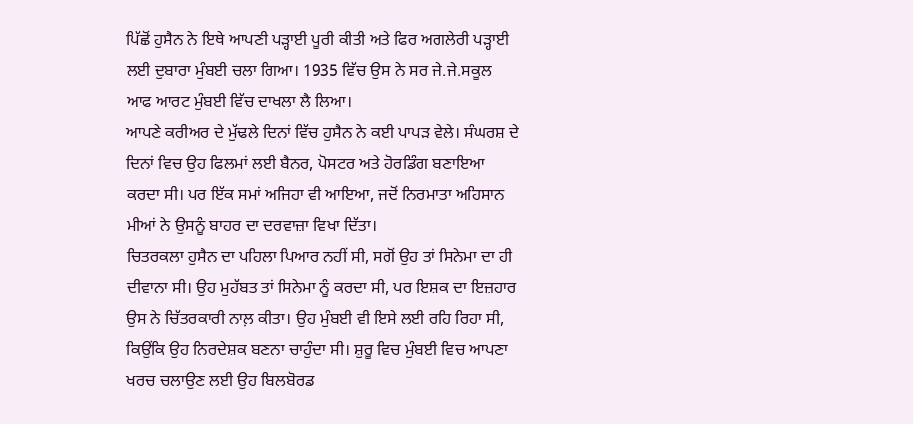ਪਿੱਛੋਂ ਹੁਸੈਨ ਨੇ ਇਥੇ ਆਪਣੀ ਪੜ੍ਹਾਈ ਪੂਰੀ ਕੀਤੀ ਅਤੇ ਫਿਰ ਅਗਲੇਰੀ ਪੜ੍ਹਾਈ ਲਈ ਦੁਬਾਰਾ ਮੁੰਬਈ ਚਲਾ ਗਿਆ। 1935 ਵਿੱਚ ਉਸ ਨੇ ਸਰ ਜੇ.ਜੇ.ਸਕੂਲ ਆਫ ਆਰਟ ਮੁੰਬਈ ਵਿੱਚ ਦਾਖਲਾ ਲੈ ਲਿਆ।
ਆਪਣੇ ਕਰੀਅਰ ਦੇ ਮੁੱਢਲੇ ਦਿਨਾਂ ਵਿੱਚ ਹੁਸੈਨ ਨੇ ਕਈ ਪਾਪੜ ਵੇਲੇ। ਸੰਘਰਸ਼ ਦੇ ਦਿਨਾਂ ਵਿਚ ਉਹ ਫਿਲਮਾਂ ਲਈ ਬੈਨਰ, ਪੋਸਟਰ ਅਤੇ ਹੋਰਡਿੰਗ ਬਣਾਇਆ ਕਰਦਾ ਸੀ। ਪਰ ਇੱਕ ਸਮਾਂ ਅਜਿਹਾ ਵੀ ਆਇਆ, ਜਦੋਂ ਨਿਰਮਾਤਾ ਅਹਿਸਾਨ ਮੀਆਂ ਨੇ ਉਸਨੂੰ ਬਾਹਰ ਦਾ ਦਰਵਾਜ਼ਾ ਵਿਖਾ ਦਿੱਤਾ।
ਚਿਤਰਕਲਾ ਹੁਸੈਨ ਦਾ ਪਹਿਲਾ ਪਿਆਰ ਨਹੀਂ ਸੀ, ਸਗੋਂ ਉਹ ਤਾਂ ਸਿਨੇਮਾ ਦਾ ਹੀ ਦੀਵਾਨਾ ਸੀ। ਉਹ ਮੁਹੱਬਤ ਤਾਂ ਸਿਨੇਮਾ ਨੂੰ ਕਰਦਾ ਸੀ, ਪਰ ਇਸ਼ਕ ਦਾ ਇਜ਼ਹਾਰ ਉਸ ਨੇ ਚਿੱਤਰਕਾਰੀ ਨਾਲ਼ ਕੀਤਾ। ਉਹ ਮੁੰਬਈ ਵੀ ਇਸੇ ਲਈ ਰਹਿ ਰਿਹਾ ਸੀ, ਕਿਉਂਕਿ ਉਹ ਨਿਰਦੇਸ਼ਕ ਬਣਨਾ ਚਾਹੁੰਦਾ ਸੀ। ਸ਼ੁਰੂ ਵਿਚ ਮੁੰਬਈ ਵਿਚ ਆਪਣਾ ਖਰਚ ਚਲਾਉਣ ਲਈ ਉਹ ਬਿਲਬੋਰਡ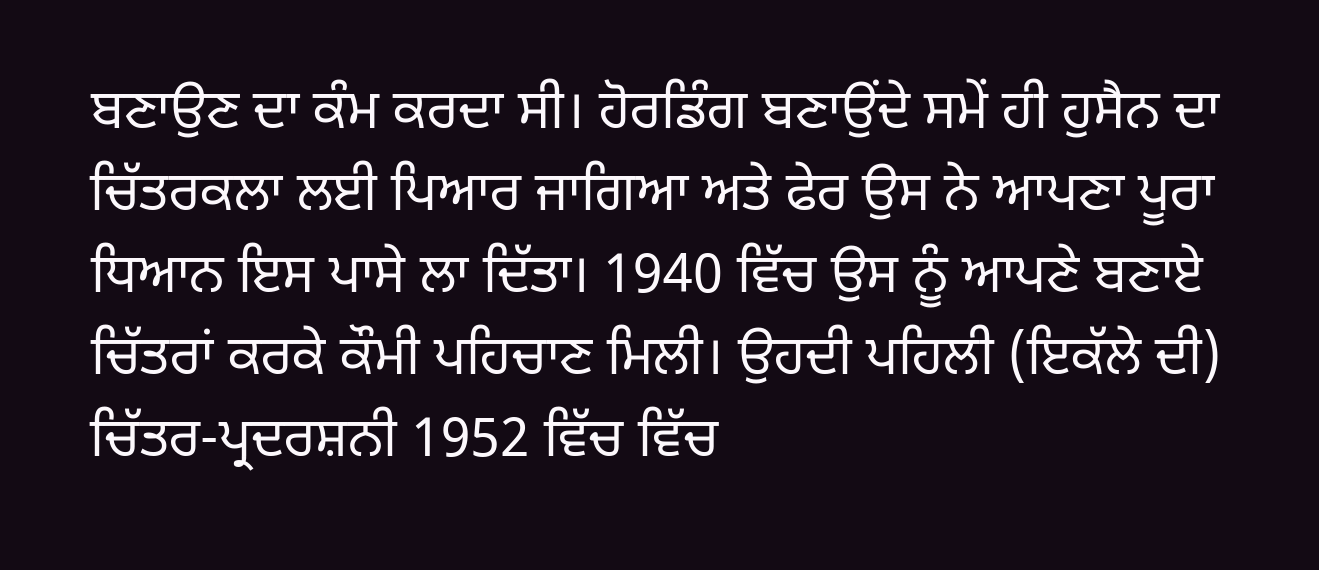ਬਣਾਉਣ ਦਾ ਕੰਮ ਕਰਦਾ ਸੀ। ਹੋਰਡਿੰਗ ਬਣਾਉਂਦੇ ਸਮੇਂ ਹੀ ਹੁਸੈਨ ਦਾ ਚਿੱਤਰਕਲਾ ਲਈ ਪਿਆਰ ਜਾਗਿਆ ਅਤੇ ਫੇਰ ਉਸ ਨੇ ਆਪਣਾ ਪੂਰਾ ਧਿਆਨ ਇਸ ਪਾਸੇ ਲਾ ਦਿੱਤਾ। 1940 ਵਿੱਚ ਉਸ ਨੂੰ ਆਪਣੇ ਬਣਾਏ ਚਿੱਤਰਾਂ ਕਰਕੇ ਕੌਮੀ ਪਹਿਚਾਣ ਮਿਲੀ। ਉਹਦੀ ਪਹਿਲੀ (ਇਕੱਲੇ ਦੀ) ਚਿੱਤਰ-ਪ੍ਰਦਰਸ਼ਨੀ 1952 ਵਿੱਚ ਵਿੱਚ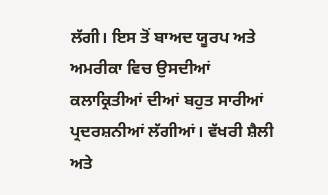ਲੱਗੀ। ਇਸ ਤੋਂ ਬਾਅਦ ਯੂਰਪ ਅਤੇ ਅਮਰੀਕਾ ਵਿਚ ਉਸਦੀਆਂ ਕਲਾਕ੍ਰਿਤੀਆਂ ਦੀਆਂ ਬਹੁਤ ਸਾਰੀਆਂ ਪ੍ਰਦਰਸ਼ਨੀਆਂ ਲੱਗੀਆਂ। ਵੱਖਰੀ ਸ਼ੈਲੀ ਅਤੇ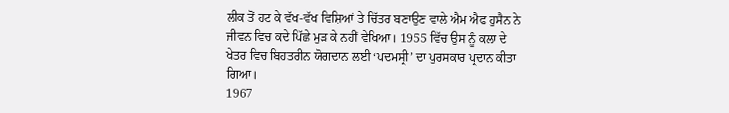ਲੀਕ ਤੋਂ ਹਟ ਕੇ ਵੱਖ-ਵੱਖ ਵਿਸ਼ਿਆਂ ਤੇ ਚਿੱਤਰ ਬਣਾਉਣ ਵਾਲੇ ਐਮ ਐਫ ਹੁਸੈਨ ਨੇ ਜੀਵਨ ਵਿਚ ਕਦੇ ਪਿੱਛੇ ਮੁੜ ਕੇ ਨਹੀਂ ਵੇਖਿਆ। 1955 ਵਿੱਚ ਉਸ ਨੂੰ ਕਲਾ ਦੇ ਖੇਤਰ ਵਿਚ ਬਿਹਤਰੀਨ ਯੋਗਦਾਨ ਲਈ ‘ਪਦਮਸ੍ਰੀ’ ਦਾ ਪੁਰਸਕਾਰ ਪ੍ਰਦਾਨ ਕੀਤਾ ਗਿਆ।
1967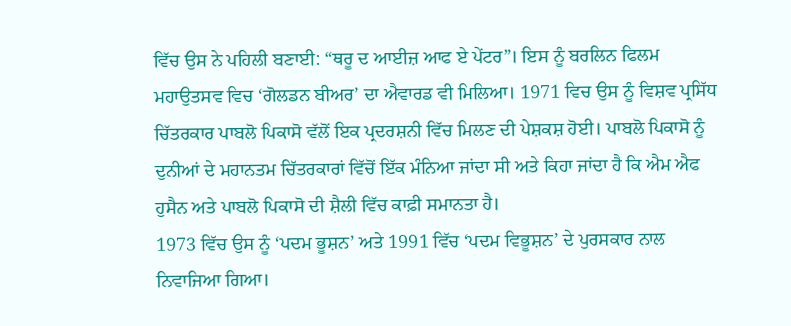ਵਿੱਚ ਉਸ ਨੇ ਪਹਿਲੀ ਬਣਾਈ: “ਥਰੂ ਦ ਆਈਜ਼ ਆਫ ਏ ਪੇਂਟਰ”। ਇਸ ਨੂੰ ਬਰਲਿਨ ਫਿਲਮ ਮਹਾਉਤਸਵ ਵਿਚ ‘ਗੋਲਡਨ ਬੀਅਰ’ ਦਾ ਐਵਾਰਡ ਵੀ ਮਿਲਿਆ। 1971 ਵਿਚ ਉਸ ਨੂੰ ਵਿਸ਼ਵ ਪ੍ਰਸਿੱਧ ਚਿੱਤਰਕਾਰ ਪਾਬਲੋ ਪਿਕਾਸੋ ਵੱਲੋਂ ਇਕ ਪ੍ਰਦਰਸ਼ਨੀ ਵਿੱਚ ਮਿਲਣ ਦੀ ਪੇਸ਼ਕਸ਼ ਹੋਈ। ਪਾਬਲੋ ਪਿਕਾਸੋ ਨੂੰ ਦੁਨੀਆਂ ਦੇ ਮਹਾਨਤਮ ਚਿੱਤਰਕਾਰਾਂ ਵਿੱਚੋਂ ਇੱਕ ਮੰਨਿਆ ਜਾਂਦਾ ਸੀ ਅਤੇ ਕਿਹਾ ਜਾਂਦਾ ਹੈ ਕਿ ਐਮ ਐਫ ਹੁਸੈਨ ਅਤੇ ਪਾਬਲੋ ਪਿਕਾਸੋ ਦੀ ਸ਼ੈਲੀ ਵਿੱਚ ਕਾਫ਼ੀ ਸਮਾਨਤਾ ਹੈ।
1973 ਵਿੱਚ ਉਸ ਨੂੰ ‘ਪਦਮ ਭੂਸ਼ਨ’ ਅਤੇ 1991 ਵਿੱਚ ‘ਪਦਮ ਵਿਭੂਸ਼ਨ’ ਦੇ ਪੁਰਸਕਾਰ ਨਾਲ ਨਿਵਾਜਿਆ ਗਿਆ।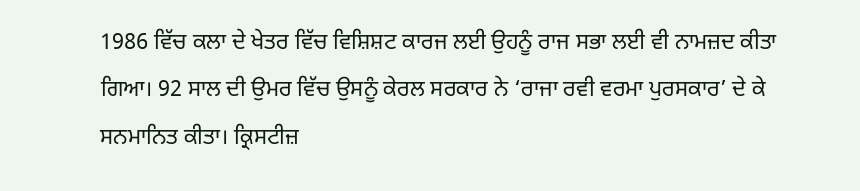1986 ਵਿੱਚ ਕਲਾ ਦੇ ਖੇਤਰ ਵਿੱਚ ਵਿਸ਼ਿਸ਼ਟ ਕਾਰਜ ਲਈ ਉਹਨੂੰ ਰਾਜ ਸਭਾ ਲਈ ਵੀ ਨਾਮਜ਼ਦ ਕੀਤਾ ਗਿਆ। 92 ਸਾਲ ਦੀ ਉਮਰ ਵਿੱਚ ਉਸਨੂੰ ਕੇਰਲ ਸਰਕਾਰ ਨੇ ‘ਰਾਜਾ ਰਵੀ ਵਰਮਾ ਪੁਰਸਕਾਰ’ ਦੇ ਕੇ ਸਨਮਾਨਿਤ ਕੀਤਾ। ਕ੍ਰਿਸਟੀਜ਼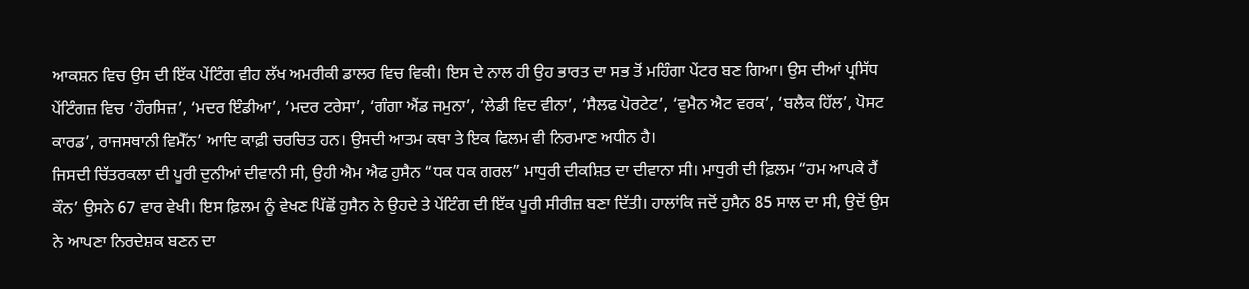ਆਕਸ਼ਨ ਵਿਚ ਉਸ ਦੀ ਇੱਕ ਪੇਂਟਿੰਗ ਵੀਹ ਲੱਖ ਅਮਰੀਕੀ ਡਾਲਰ ਵਿਚ ਵਿਕੀ। ਇਸ ਦੇ ਨਾਲ ਹੀ ਉਹ ਭਾਰਤ ਦਾ ਸਭ ਤੋਂ ਮਹਿੰਗਾ ਪੇਂਟਰ ਬਣ ਗਿਆ। ਉਸ ਦੀਆਂ ਪ੍ਰਸਿੱਧ ਪੇਂਟਿੰਗਜ਼ ਵਿਚ ‘ਹੌਰਸਿਜ਼’, ‘ਮਦਰ ਇੰਡੀਆ’, ‘ਮਦਰ ਟਰੇਸਾ’, ‘ਗੰਗਾ ਐਂਡ ਜਮੁਨਾ’, ‘ਲੇਡੀ ਵਿਦ ਵੀਨਾ’, ‘ਸੈਲਫ ਪੋਰਟੇਟ’, ‘ਵੁਮੈਨ ਐਟ ਵਰਕ’, ‘ਬਲੈਕ ਹਿੱਲ’, ਪੋਸਟ ਕਾਰਡ’, ਰਾਜਸਥਾਨੀ ਵਿਮੈੱਨ’ ਆਦਿ ਕਾਫ਼ੀ ਚਰਚਿਤ ਹਨ। ਉਸਦੀ ਆਤਮ ਕਥਾ ਤੇ ਇਕ ਫਿਲਮ ਵੀ ਨਿਰਮਾਣ ਅਧੀਨ ਹੈ।
ਜਿਸਦੀ ਚਿੱਤਰਕਲਾ ਦੀ ਪੂਰੀ ਦੁਨੀਆਂ ਦੀਵਾਨੀ ਸੀ, ਉਹੀ ਐਮ ਐਫ ਹੁਸੈਨ “ਧਕ ਧਕ ਗਰਲ” ਮਾਧੁਰੀ ਦੀਕਸ਼ਿਤ ਦਾ ਦੀਵਾਨਾ ਸੀ। ਮਾਧੁਰੀ ਦੀ ਫ਼ਿਲਮ “ਹਮ ਆਪਕੇ ਹੈਂ ਕੌਨ’ ਉਸਨੇ 67 ਵਾਰ ਵੇਖੀ। ਇਸ ਫ਼ਿਲਮ ਨੂੰ ਵੇਖਣ ਪਿੱਛੋਂ ਹੁਸੈਨ ਨੇ ਉਹਦੇ ਤੇ ਪੇਂਟਿੰਗ ਦੀ ਇੱਕ ਪੂਰੀ ਸੀਰੀਜ਼ ਬਣਾ ਦਿੱਤੀ। ਹਾਲਾਂਕਿ ਜਦੋਂ ਹੁਸੈਨ 85 ਸਾਲ ਦਾ ਸੀ, ਉਦੋਂ ਉਸ ਨੇ ਆਪਣਾ ਨਿਰਦੇਸ਼ਕ ਬਣਨ ਦਾ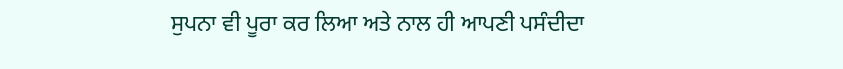ਸੁਪਨਾ ਵੀ ਪੂਰਾ ਕਰ ਲਿਆ ਅਤੇ ਨਾਲ ਹੀ ਆਪਣੀ ਪਸੰਦੀਦਾ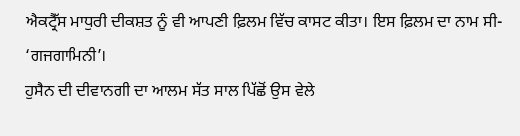ਐਕਟ੍ਰੈੱਸ ਮਾਧੁਰੀ ਦੀਕਸ਼ਤ ਨੂੰ ਵੀ ਆਪਣੀ ਫ਼ਿਲਮ ਵਿੱਚ ਕਾਸਟ ਕੀਤਾ। ਇਸ ਫ਼ਿਲਮ ਦਾ ਨਾਮ ਸੀ- ‘ਗਜਗਾਮਿਨੀ’।
ਹੁਸੈਨ ਦੀ ਦੀਵਾਨਗੀ ਦਾ ਆਲਮ ਸੱਤ ਸਾਲ ਪਿੱਛੋਂ ਉਸ ਵੇਲੇ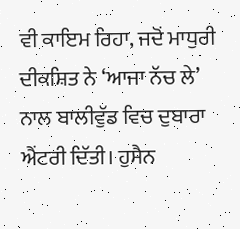ਵੀ ਕਾਇਮ ਰਿਹਾ, ਜਦੋਂ ਮਾਧੁਰੀ ਦੀਕਸ਼ਿਤ ਨੇ ‘ਆਜਾ ਨੱਚ ਲੇ’ ਨਾਲ ਬਾਲੀਵੁੱਡ ਵਿਚ ਦੁਬਾਰਾ ਐਂਟਰੀ ਦਿੱਤੀ। ਹੁਸੈਨ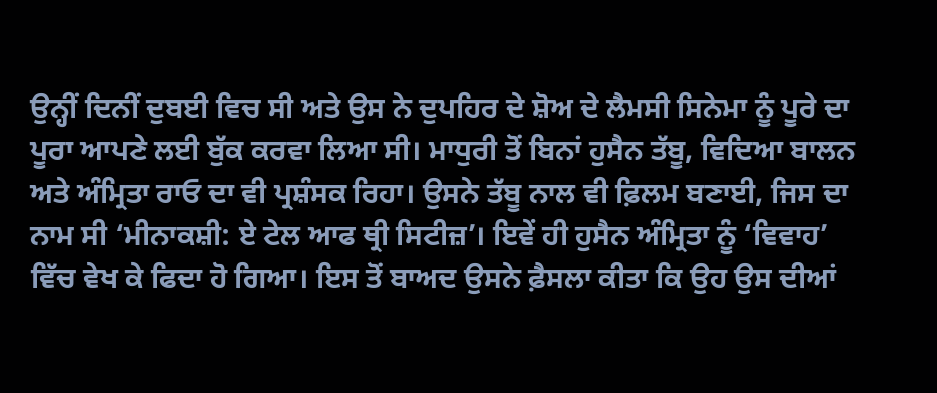ਉਨ੍ਹੀਂ ਦਿਨੀਂ ਦੁਬਈ ਵਿਚ ਸੀ ਅਤੇ ਉਸ ਨੇ ਦੁਪਹਿਰ ਦੇ ਸ਼ੋਅ ਦੇ ਲੈਮਸੀ ਸਿਨੇਮਾ ਨੂੰ ਪੂਰੇ ਦਾ ਪੂਰਾ ਆਪਣੇ ਲਈ ਬੁੱਕ ਕਰਵਾ ਲਿਆ ਸੀ। ਮਾਧੁਰੀ ਤੋਂ ਬਿਨਾਂ ਹੁਸੈਨ ਤੱਬੂ, ਵਿਦਿਆ ਬਾਲਨ ਅਤੇ ਅੰਮ੍ਰਿਤਾ ਰਾਓ ਦਾ ਵੀ ਪ੍ਰਸ਼ੰਸਕ ਰਿਹਾ। ਉਸਨੇ ਤੱਬੂ ਨਾਲ ਵੀ ਫ਼ਿਲਮ ਬਣਾਈ, ਜਿਸ ਦਾ ਨਾਮ ਸੀ ‘ਮੀਨਾਕਸ਼ੀ: ਏ ਟੇਲ ਆਫ ਥ੍ਰੀ ਸਿਟੀਜ਼’। ਇਵੇਂ ਹੀ ਹੁਸੈਨ ਅੰਮ੍ਰਿਤਾ ਨੂੰ ‘ਵਿਵਾਹ’ ਵਿੱਚ ਵੇਖ ਕੇ ਫਿਦਾ ਹੋ ਗਿਆ। ਇਸ ਤੋਂ ਬਾਅਦ ਉਸਨੇ ਫ਼ੈਸਲਾ ਕੀਤਾ ਕਿ ਉਹ ਉਸ ਦੀਆਂ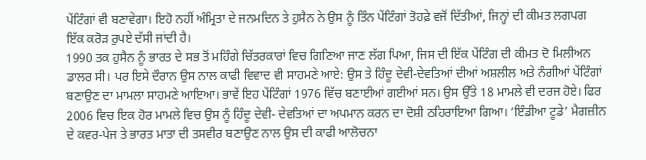ਪੇਂਟਿੰਗਾਂ ਵੀ ਬਣਾਵੇਗਾ। ਇਹੋ ਨਹੀਂ ਅੰਮ੍ਰਿਤਾ ਦੇ ਜਨਮਦਿਨ ਤੇ ਹੁਸੈਨ ਨੇ ਉਸ ਨੂੰ ਤਿੰਨ ਪੇਂਟਿੰਗਾਂ ਤੋਹਫ਼ੇ ਵਜੋਂ ਦਿੱਤੀਆਂ, ਜਿਨ੍ਹਾਂ ਦੀ ਕੀਮਤ ਲਗਪਗ ਇੱਕ ਕਰੋੜ ਰੁਪਏ ਦੱਸੀ ਜਾਂਦੀ ਹੈ।
1990 ਤਕ ਹੁਸੈਨ ਨੂੰ ਭਾਰਤ ਦੇ ਸਭ ਤੋਂ ਮਹਿੰਗੇ ਚਿੱਤਰਕਾਰਾਂ ਵਿਚ ਗਿਣਿਆ ਜਾਣ ਲੱਗ ਪਿਆ, ਜਿਸ ਦੀ ਇੱਕ ਪੇਂਟਿੰਗ ਦੀ ਕੀਮਤ ਦੋ ਮਿਲੀਅਨ ਡਾਲਰ ਸੀ। ਪਰ ਇਸੇ ਦੌਰਾਨ ਉਸ ਨਾਲ ਕਾਫੀ ਵਿਵਾਦ ਵੀ ਸਾਹਮਣੇ ਆਏ: ਉਸ ਤੇ ਹਿੰਦੂ ਦੇਵੀ-ਦੇਵਤਿਆਂ ਦੀਆਂ ਅਸ਼ਲੀਲ ਅਤੇ ਨੰਗੀਆਂ ਪੇਂਟਿੰਗਾਂ ਬਣਾਉਣ ਦਾ ਮਾਮਲਾ ਸਾਹਮਣੇ ਆਇਆ। ਭਾਵੇਂ ਇਹ ਪੇਂਟਿੰਗਾਂ 1976 ਵਿੱਚ ਬਣਾਈਆਂ ਗਈਆਂ ਸਨ। ਉਸ ਉੱਤੇ 18 ਮਾਮਲੇ ਵੀ ਦਰਜ ਹੋਏ। ਫਿਰ 2006 ਵਿਚ ਇਕ ਹੋਰ ਮਾਮਲੇ ਵਿਚ ਉਸ ਨੂੰ ਹਿੰਦੂ ਦੇਵੀ- ਦੇਵਤਿਆਂ ਦਾ ਅਪਮਾਨ ਕਰਨ ਦਾ ਦੋਸ਼ੀ ਠਹਿਰਾਇਆ ਗਿਆ। ‘ਇੰਡੀਆ ਟੂਡੇ’ ਮੈਗਜ਼ੀਨ ਦੇ ਕਵਰ-ਪੇਜ ਤੇ ਭਾਰਤ ਮਾਤਾ ਦੀ ਤਸਵੀਰ ਬਣਾਉਣ ਨਾਲ ਉਸ ਦੀ ਕਾਫੀ ਆਲੋਚਨਾ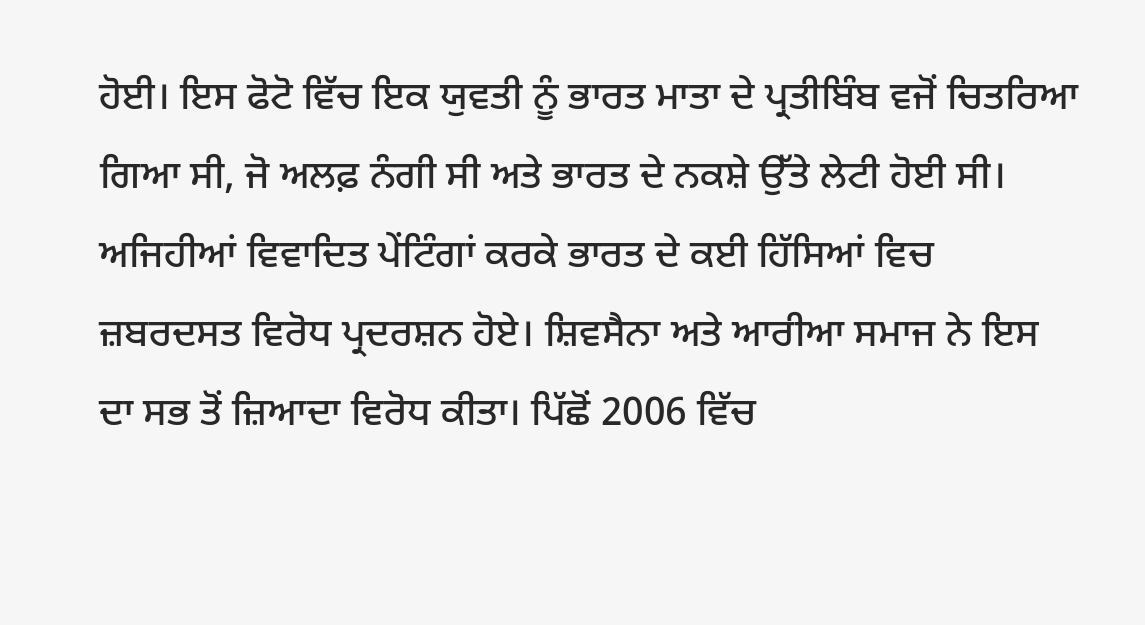ਹੋਈ। ਇਸ ਫੋਟੋ ਵਿੱਚ ਇਕ ਯੁਵਤੀ ਨੂੰ ਭਾਰਤ ਮਾਤਾ ਦੇ ਪ੍ਰਤੀਬਿੰਬ ਵਜੋਂ ਚਿਤਰਿਆ ਗਿਆ ਸੀ, ਜੋ ਅਲਫ਼ ਨੰਗੀ ਸੀ ਅਤੇ ਭਾਰਤ ਦੇ ਨਕਸ਼ੇ ਉੱਤੇ ਲੇਟੀ ਹੋਈ ਸੀ।
ਅਜਿਹੀਆਂ ਵਿਵਾਦਿਤ ਪੇਂਟਿੰਗਾਂ ਕਰਕੇ ਭਾਰਤ ਦੇ ਕਈ ਹਿੱਸਿਆਂ ਵਿਚ ਜ਼ਬਰਦਸਤ ਵਿਰੋਧ ਪ੍ਰਦਰਸ਼ਨ ਹੋਏ। ਸ਼ਿਵਸੈਨਾ ਅਤੇ ਆਰੀਆ ਸਮਾਜ ਨੇ ਇਸ ਦਾ ਸਭ ਤੋਂ ਜ਼ਿਆਦਾ ਵਿਰੋਧ ਕੀਤਾ। ਪਿੱਛੋਂ 2006 ਵਿੱਚ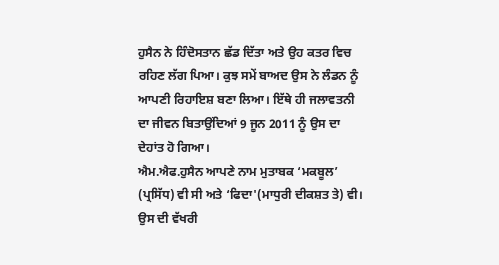ਹੁਸੈਨ ਨੇ ਹਿੰਦੋਸਤਾਨ ਛੱਡ ਦਿੱਤਾ ਅਤੇ ਉਹ ਕਤਰ ਵਿਚ ਰਹਿਣ ਲੱਗ ਪਿਆ। ਕੁਝ ਸਮੇਂ ਬਾਅਦ ਉਸ ਨੇ ਲੰਡਨ ਨੂੰ ਆਪਣੀ ਰਿਹਾਇਸ਼ ਬਣਾ ਲਿਆ। ਇੱਥੇ ਹੀ ਜਲਾਵਤਨੀ ਦਾ ਜੀਵਨ ਬਿਤਾਉਂਦਿਆਂ 9 ਜੂਨ 2011 ਨੂੰ ਉਸ ਦਾ ਦੇਹਾਂਤ ਹੋ ਗਿਆ।
ਐਮ.ਐਫ.ਹੁਸੈਨ ਆਪਣੇ ਨਾਮ ਮੁਤਾਬਕ ‘ਮਕਬੂਲ’
(ਪ੍ਰਸਿੱਧ) ਵੀ ਸੀ ਅਤੇ ‘ਫਿਦਾ'(ਮਾਧੁਰੀ ਦੀਕਸ਼ਤ ਤੇ) ਵੀ। ਉਸ ਦੀ ਵੱਖਰੀ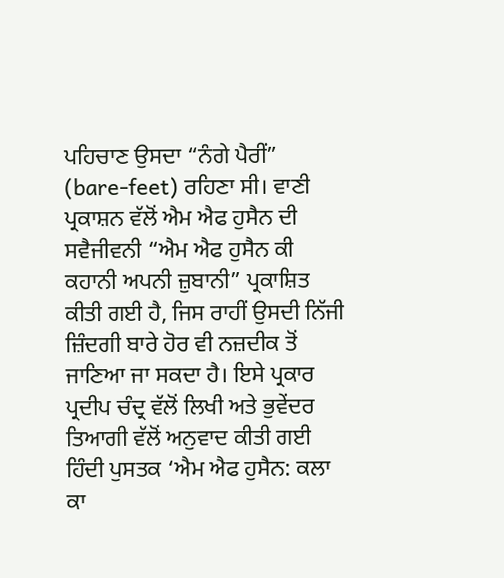ਪਹਿਚਾਣ ਉਸਦਾ “ਨੰਗੇ ਪੈਰੀਂ” (bare-feet) ਰਹਿਣਾ ਸੀ। ਵਾਣੀ ਪ੍ਰਕਾਸ਼ਨ ਵੱਲੋਂ ਐਮ ਐਫ ਹੁਸੈਨ ਦੀ ਸਵੈਜੀਵਨੀ “ਐਮ ਐਫ ਹੁਸੈਨ ਕੀ ਕਹਾਨੀ ਅਪਨੀ ਜ਼ੁਬਾਨੀ” ਪ੍ਰਕਾਸ਼ਿਤ ਕੀਤੀ ਗਈ ਹੈ, ਜਿਸ ਰਾਹੀਂ ਉਸਦੀ ਨਿੱਜੀ ਜ਼ਿੰਦਗੀ ਬਾਰੇ ਹੋਰ ਵੀ ਨਜ਼ਦੀਕ ਤੋਂ ਜਾਣਿਆ ਜਾ ਸਕਦਾ ਹੈ। ਇਸੇ ਪ੍ਰਕਾਰ ਪ੍ਰਦੀਪ ਚੰਦ੍ਰ ਵੱਲੋਂ ਲਿਖੀ ਅਤੇ ਭੁਵੇਂਦਰ ਤਿਆਗੀ ਵੱਲੋਂ ਅਨੁਵਾਦ ਕੀਤੀ ਗਈ ਹਿੰਦੀ ਪੁਸਤਕ ‘ਐਮ ਐਫ ਹੁਸੈਨ: ਕਲਾ ਕਾ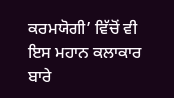ਕਰਮਯੋਗੀ’ ਵਿੱਚੋਂ ਵੀ ਇਸ ਮਹਾਨ ਕਲਾਕਾਰ ਬਾਰੇ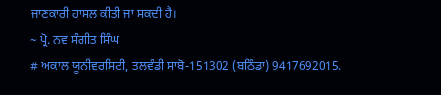ਜਾਣਕਾਰੀ ਹਾਸਲ ਕੀਤੀ ਜਾ ਸਕਦੀ ਹੈ।
~ ਪ੍ਰੋ. ਨਵ ਸੰਗੀਤ ਸਿੰਘ
# ਅਕਾਲ ਯੂਨੀਵਰਸਿਟੀ, ਤਲਵੰਡੀ ਸਾਬੋ-151302 (ਬਠਿੰਡਾ) 9417692015.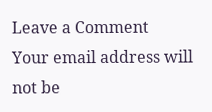Leave a Comment
Your email address will not be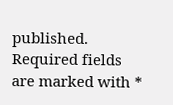published. Required fields are marked with *